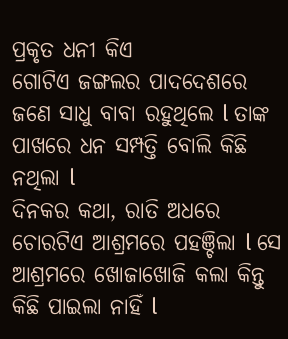ପ୍ରକୃତ ଧନୀ କିଏ
ଗୋଟିଏ ଜଙ୍ଗଲର ପାଦଦେଶରେ ଜଣେ ସାଧୁ ବାବା ରହୁଥିଲେ l ତାଙ୍କ ପାଖରେ ଧନ ସମ୍ପତ୍ତି ବୋଲି କିଛି ନଥିଲା l
ଦିନକର କଥା, ରାତି ଅଧରେ ଚୋରଟିଏ ଆଶ୍ରମରେ ପହଞ୍ଚିଲା l ସେ ଆଶ୍ରମରେ ଖୋଜାଖୋଜି କଲା କିନ୍ତୁ କିଛି ପାଇଲା ନାହିଁ l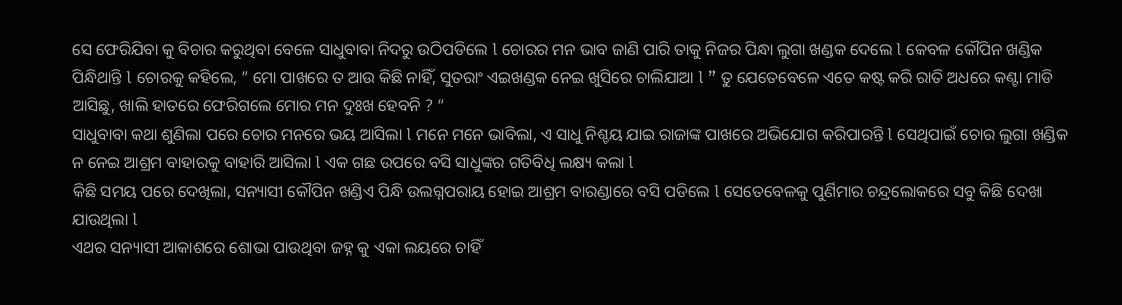ସେ ଫେରିଯିବା କୁ ବିଚାର କରୁଥିବା ବେଳେ ସାଧୁବାବା ନିଦରୁ ଉଠିପଡିଲେ l ଚୋରର ମନ ଭାବ ଜାଣି ପାରି ତାକୁ ନିଜର ପିନ୍ଧା ଲୁଗା ଖଣ୍ଡକ ଦେଲେ l କେବଳ କୌପିନ ଖଣ୍ଡିକ ପିନ୍ଧିଥାନ୍ତି l ଚୋରକୁ କହିଲେ, ” ମୋ ପାଖରେ ତ ଆଉ କିଛି ନାହିଁ, ସୁତରାଂ ଏଇଖଣ୍ଡକ ନେଇ ଖୁସିରେ ଚାଲିଯାଆ l ” ତୁ ଯେତେବେଳେ ଏତେ କଷ୍ଟ କରି ରାତି ଅଧରେ କଣ୍ଟା ମାଡି ଆସିଛୁ, ଖାଲି ହାତରେ ଫେରିଗଲେ ମୋର ମନ ଦୁଃଖ ହେବନି ? “
ସାଧୁବାବା କଥା ଶୁଣିଲା ପରେ ଚୋର ମନରେ ଭୟ ଆସିଲା l ମନେ ମନେ ଭାବିଲା, ଏ ସାଧୁ ନିଶ୍ଚୟ ଯାଇ ରାଜାଙ୍କ ପାଖରେ ଅଭିଯୋଗ କରିପାରନ୍ତି l ସେଥିପାଇଁ ଚୋର ଲୁଗା ଖଣ୍ଡିକ ନ ନେଇ ଆଶ୍ରମ ବାହାରକୁ ବାହାରି ଆସିଲା l ଏକ ଗଛ ଉପରେ ବସି ସାଧୁଙ୍କର ଗତିବିଧି ଲକ୍ଷ୍ୟ କଲା l
କିଛି ସମୟ ପରେ ଦେଖିଲା, ସନ୍ୟାସୀ କୌପିନ ଖଣ୍ଡିଏ ପିନ୍ଧି ଉଲଗ୍ନପରାୟ ହୋଇ ଆଶ୍ରମ ବାରଣ୍ଡାରେ ବସି ପଡିଲେ l ସେତେବେଳକୁ ପୁର୍ଣିମାର ଚନ୍ଦ୍ରଲୋକରେ ସବୁ କିଛି ଦେଖା ଯାଉଥିଲା l
ଏଥର ସନ୍ୟାସୀ ଆକାଶରେ ଶୋଭା ପାଉଥିବା ଜହ୍ନ କୁ ଏକା ଲୟରେ ଚାହିଁ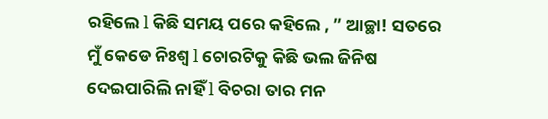ରହିଲେ l କିଛି ସମୟ ପରେ କହିଲେ , ” ଆଚ୍ଛା! ସତରେ ମୁଁ କେଡେ ନିଃଶ୍ୱ l ଚୋରଟିକୁ କିଛି ଭଲ ଜିନିଷ ଦେଇପାରିଲି ନାହିଁ l ବିଚରା ତାର ମନ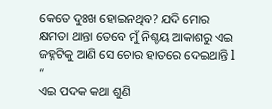କେତେ ଦୁଃଖ ହୋଇନଥିବ? ଯଦି ମୋର କ୍ଷମତା ଥାନ୍ତା ତେବେ ମୁଁ ନିଶ୍ଚୟ ଆକାଶରୁ ଏଇ ଜହ୍ନଟିକୁ ଆଣି ସେ ଚୋର ହାତରେ ଦେଇଥାନ୍ତି l “
ଏଇ ପଦକ କଥା ଶୁଣି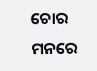ଚୋର ମନରେ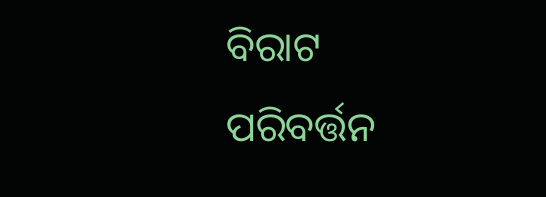ବିରାଟ ପରିବର୍ତ୍ତନ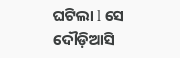ଘଟିଲା l ସେ ଦୌଡ଼ିଆସି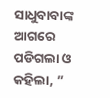ସାଧୁବାବାଙ୍କ ଆଗରେ ପଡିଗଲା ଓ କହିଲା, ”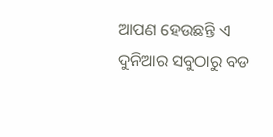ଆପଣ ହେଉଛନ୍ତି ଏ ଦୁନିଆର ସବୁଠାରୁ ବଡ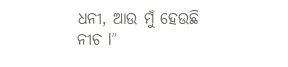ଧନୀ, ଆଉ ମୁଁ ହେଉଛି ନୀଚ l”